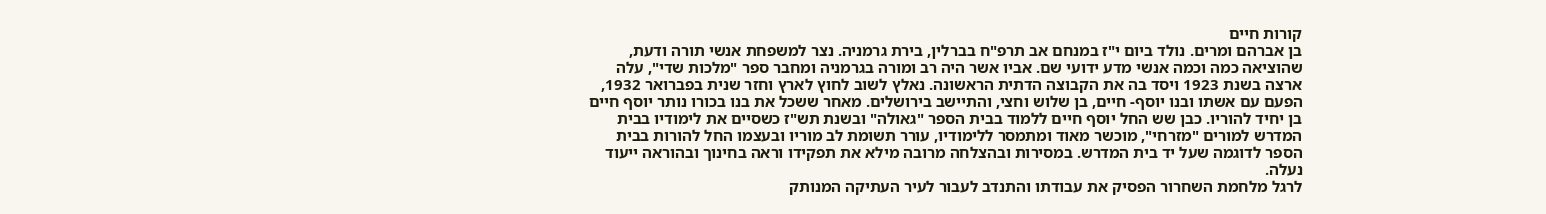קורות חיים
בן אברהם ומרים. נולד ביום י"ז במנחם אב תרפ"ח בברלין, בירת גרמניה. נצר למשפחת אנשי תורה ודעת, שהוציאה כמה וכמה אנשי מדע ידועי שם. אביו אשר היה רב ומורה בגרמניה ומחבר ספר "מלכות שדי", עלה ארצה בשנת 1923 ויסד בה את הקבוצה הדתית הראשונה. נאלץ לשוב לחוץ לארץ וחזר שנית בפברואר 1932, הפעם עם אשתו ובנו יוסף- חיים, בן שלוש וחצי, והתיישב בירושלים. מאחר ששכל את בנו בכורו נותר יוסף חיים בן יחיד להוריו. כבן שש החל יוסף חיים ללמוד בבית הספר "גאולה" ובשנת תש"ז כשסיים את לימודיו בבית המדרש למורים "מזרחי", מוכשר מאוד ומתמסר ללימודיו, עורר תשומת לב מוריו ובעצמו החל להורות בבית הספר לדוגמה שעל יד בית המדרש. במסירות ובהצלחה מרובה מילא את תפקידו וראה בחינוך ובהוראה ייעוד נעלה.
לרגל מלחמת השחרור הפסיק את עבודתו והתנדב לעבור לעיר העתיקה המנותק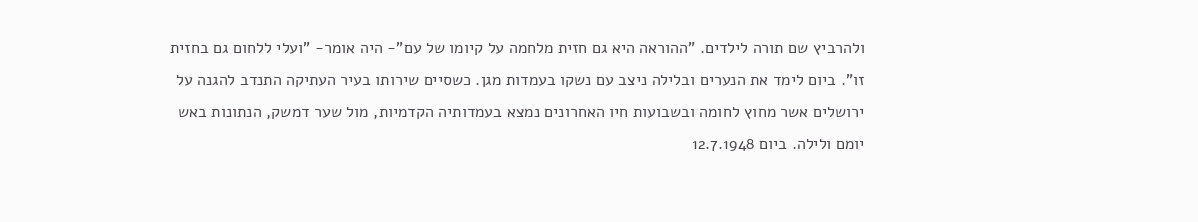ולהרביץ שם תורה לילדים. "ההוראה היא גם חזית מלחמה על קיומו של עם"- היה אומר- "ועלי ללחום גם בחזית זו". ביום לימד את הנערים ובלילה ניצב עם נשקו בעמדות מגן. כשסיים שירותו בעיר העתיקה התנדב להגנה על ירושלים אשר מחוץ לחומה ובשבועות חיו האחרונים נמצא בעמדותיה הקדמיות, מול שער דמשק, הנתונות באש יומם ולילה. ביום 12.7.1948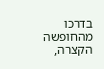בדרכו מהחופשה הקצרה,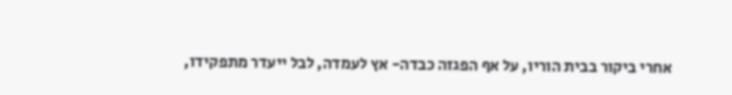אחרי ביקור בבית הוריו, על אף הפגזה כבדה- אץ לעמדה, לבל ייעדר מתפקידו,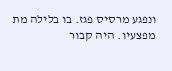ונפגע מרסיס פגז. בו בלילה מת מפצעיו. היה קבור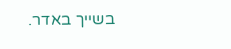בשייך באדר.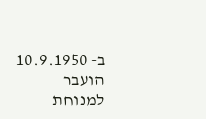ב- 10.9.1950 הועבר למנוחת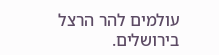עולמים להר הרצל בירושלים.